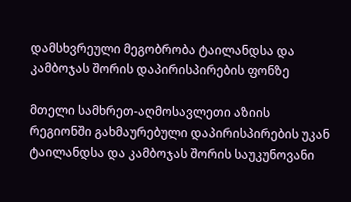დამსხვრეული მეგობრობა ტაილანდსა და კამბოჯას შორის დაპირისპირების ფონზე

მთელი სამხრეთ-აღმოსავლეთი აზიის რეგიონში გახმაურებული დაპირისპირების უკან ტაილანდსა და კამბოჯას შორის საუკუნოვანი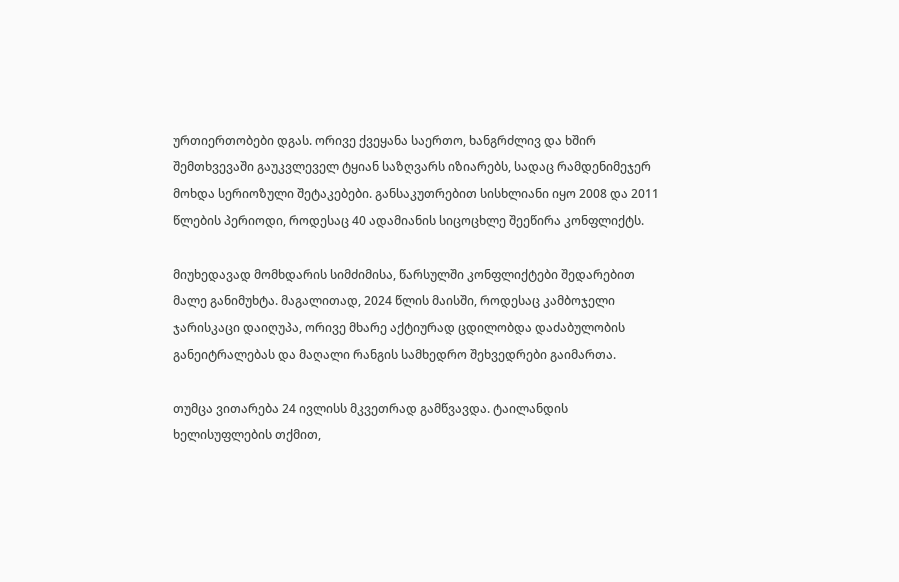ურთიერთობები დგას. ორივე ქვეყანა საერთო, ხანგრძლივ და ხშირ შემთხვევაში გაუკვლეველ ტყიან საზღვარს იზიარებს, სადაც რამდენიმეჯერ მოხდა სერიოზული შეტაკებები. განსაკუთრებით სისხლიანი იყო 2008 და 2011 წლების პერიოდი, როდესაც 40 ადამიანის სიცოცხლე შეეწირა კონფლიქტს.

მიუხედავად მომხდარის სიმძიმისა, წარსულში კონფლიქტები შედარებით მალე განიმუხტა. მაგალითად, 2024 წლის მაისში, როდესაც კამბოჯელი ჯარისკაცი დაიღუპა, ორივე მხარე აქტიურად ცდილობდა დაძაბულობის განეიტრალებას და მაღალი რანგის სამხედრო შეხვედრები გაიმართა.

თუმცა ვითარება 24 ივლისს მკვეთრად გამწვავდა. ტაილანდის ხელისუფლების თქმით,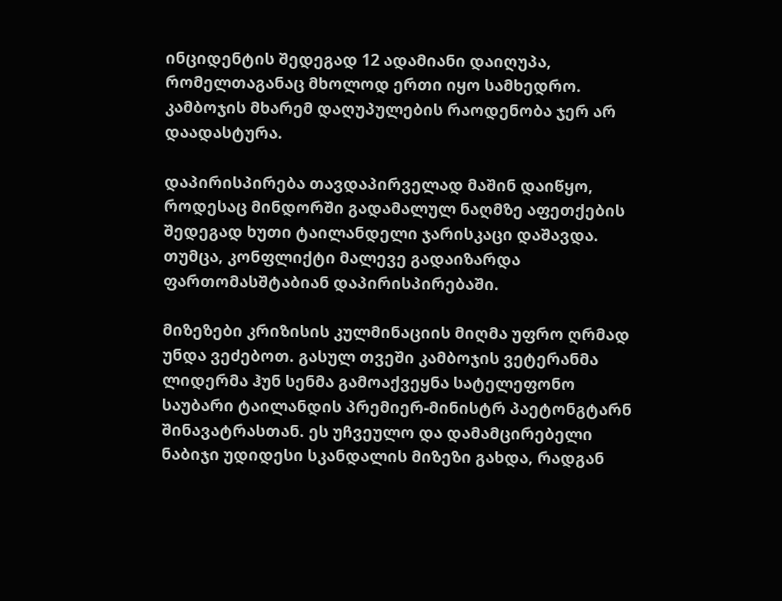ინციდენტის შედეგად 12 ადამიანი დაიღუპა, რომელთაგანაც მხოლოდ ერთი იყო სამხედრო. კამბოჯის მხარემ დაღუპულების რაოდენობა ჯერ არ დაადასტურა.

დაპირისპირება თავდაპირველად მაშინ დაიწყო, როდესაც მინდორში გადამალულ ნაღმზე აფეთქების შედეგად ხუთი ტაილანდელი ჯარისკაცი დაშავდა. თუმცა, კონფლიქტი მალევე გადაიზარდა ფართომასშტაბიან დაპირისპირებაში.

მიზეზები კრიზისის კულმინაციის მიღმა უფრო ღრმად უნდა ვეძებოთ. გასულ თვეში კამბოჯის ვეტერანმა ლიდერმა ჰუნ სენმა გამოაქვეყნა სატელეფონო საუბარი ტაილანდის პრემიერ-მინისტრ პაეტონგტარნ შინავატრასთან. ეს უჩვეულო და დამამცირებელი ნაბიჯი უდიდესი სკანდალის მიზეზი გახდა, რადგან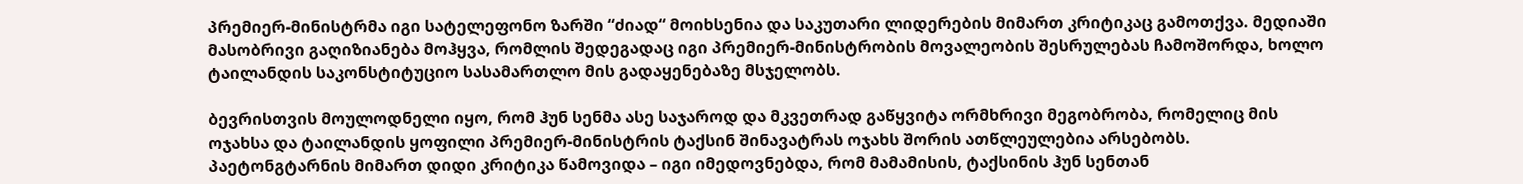პრემიერ-მინისტრმა იგი სატელეფონო ზარში “ძიად“ მოიხსენია და საკუთარი ლიდერების მიმართ კრიტიკაც გამოთქვა. მედიაში მასობრივი გაღიზიანება მოჰყვა, რომლის შედეგადაც იგი პრემიერ-მინისტრობის მოვალეობის შესრულებას ჩამოშორდა, ხოლო ტაილანდის საკონსტიტუციო სასამართლო მის გადაყენებაზე მსჯელობს.

ბევრისთვის მოულოდნელი იყო, რომ ჰუნ სენმა ასე საჯაროდ და მკვეთრად გაწყვიტა ორმხრივი მეგობრობა, რომელიც მის ოჯახსა და ტაილანდის ყოფილი პრემიერ-მინისტრის ტაქსინ შინავატრას ოჯახს შორის ათწლეულებია არსებობს. პაეტონგტარნის მიმართ დიდი კრიტიკა წამოვიდა – იგი იმედოვნებდა, რომ მამამისის, ტაქსინის ჰუნ სენთან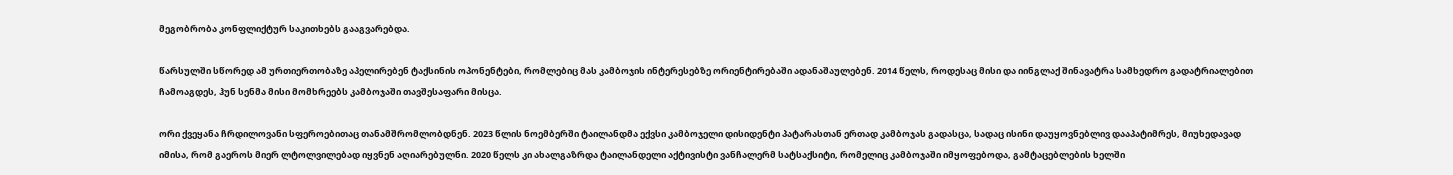მეგობრობა კონფლიქტურ საკითხებს გააგვარებდა.

წარსულში სწორედ ამ ურთიერთობაზე აპელირებენ ტაქსინის ოპონენტები, რომლებიც მას კამბოჯის ინტერესებზე ორიენტირებაში ადანაშაულებენ. 2014 წელს, როდესაც მისი და იინგლაქ შინავატრა სამხედრო გადატრიალებით ჩამოაგდეს, ჰუნ სენმა მისი მომხრეებს კამბოჯაში თავშესაფარი მისცა.

ორი ქვეყანა ჩრდილოვანი სფეროებითაც თანამშრომლობდნენ. 2023 წლის ნოემბერში ტაილანდმა ექვსი კამბოჯელი დისიდენტი პატარასთან ერთად კამბოჯას გადასცა, სადაც ისინი დაუყოვნებლივ დააპატიმრეს, მიუხედავად იმისა, რომ გაეროს მიერ ლტოლვილებად იყვნენ აღიარებულნი. 2020 წელს კი ახალგაზრდა ტაილანდელი აქტივისტი ვანჩალერმ სატსაქსიტი, რომელიც კამბოჯაში იმყოფებოდა, გამტაცებლების ხელში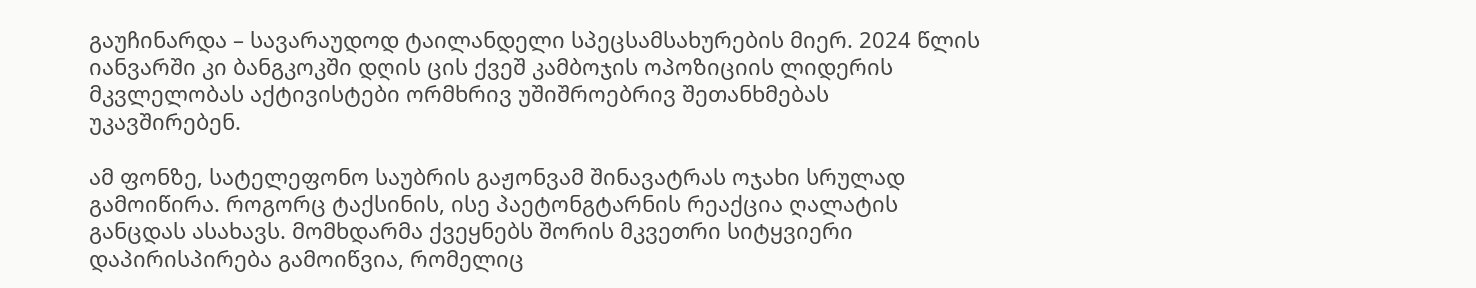გაუჩინარდა – სავარაუდოდ ტაილანდელი სპეცსამსახურების მიერ. 2024 წლის იანვარში კი ბანგკოკში დღის ცის ქვეშ კამბოჯის ოპოზიციის ლიდერის მკვლელობას აქტივისტები ორმხრივ უშიშროებრივ შეთანხმებას უკავშირებენ.

ამ ფონზე, სატელეფონო საუბრის გაჟონვამ შინავატრას ოჯახი სრულად გამოიწირა. როგორც ტაქსინის, ისე პაეტონგტარნის რეაქცია ღალატის განცდას ასახავს. მომხდარმა ქვეყნებს შორის მკვეთრი სიტყვიერი დაპირისპირება გამოიწვია, რომელიც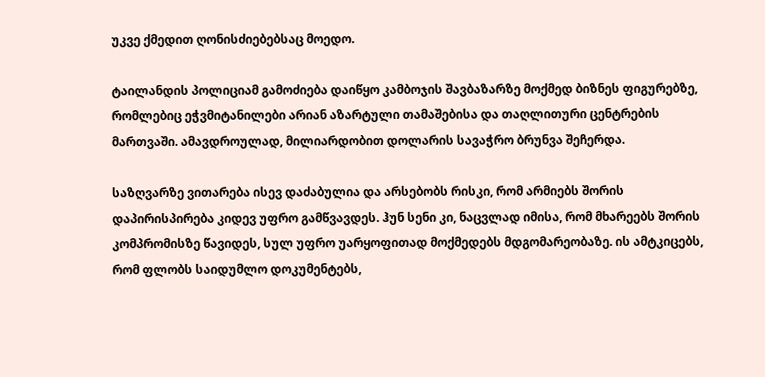უკვე ქმედით ღონისძიებებსაც მოედო.

ტაილანდის პოლიციამ გამოძიება დაიწყო კამბოჯის შავბაზარზე მოქმედ ბიზნეს ფიგურებზე, რომლებიც ეჭვმიტანილები არიან აზარტული თამაშებისა და თაღლითური ცენტრების მართვაში. ამავდროულად, მილიარდობით დოლარის სავაჭრო ბრუნვა შეჩერდა.

საზღვარზე ვითარება ისევ დაძაბულია და არსებობს რისკი, რომ არმიებს შორის დაპირისპირება კიდევ უფრო გამწვავდეს. ჰუნ სენი კი, ნაცვლად იმისა, რომ მხარეებს შორის კომპრომისზე წავიდეს, სულ უფრო უარყოფითად მოქმედებს მდგომარეობაზე. ის ამტკიცებს, რომ ფლობს საიდუმლო დოკუმენტებს,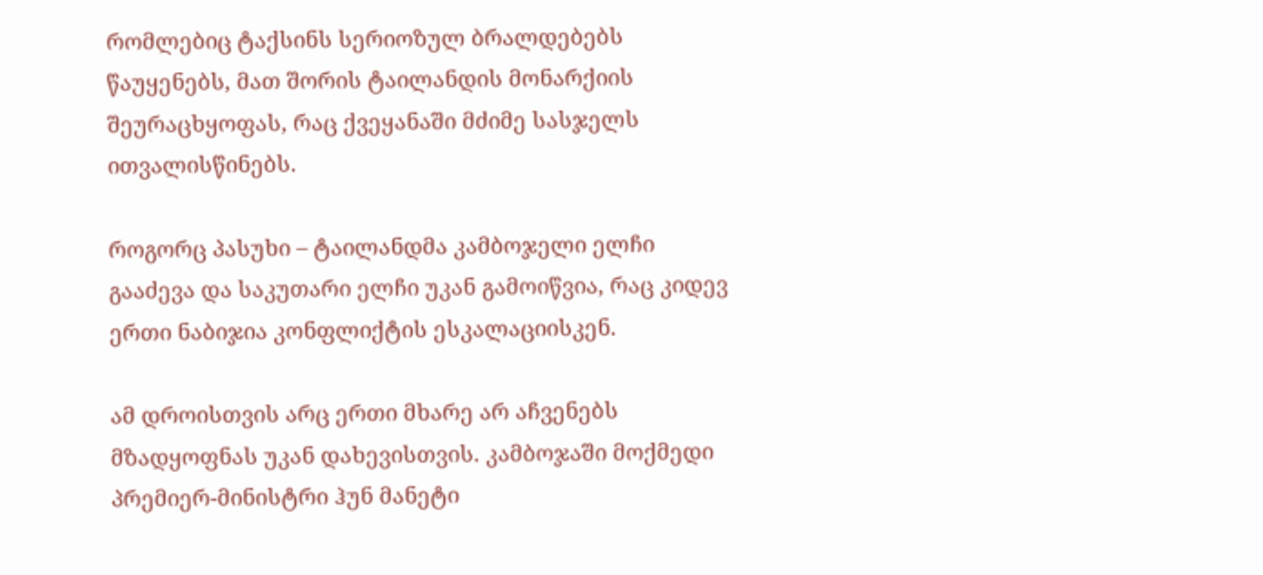რომლებიც ტაქსინს სერიოზულ ბრალდებებს წაუყენებს, მათ შორის ტაილანდის მონარქიის შეურაცხყოფას, რაც ქვეყანაში მძიმე სასჯელს ითვალისწინებს.

როგორც პასუხი – ტაილანდმა კამბოჯელი ელჩი გააძევა და საკუთარი ელჩი უკან გამოიწვია, რაც კიდევ ერთი ნაბიჯია კონფლიქტის ესკალაციისკენ.

ამ დროისთვის არც ერთი მხარე არ აჩვენებს მზადყოფნას უკან დახევისთვის. კამბოჯაში მოქმედი პრემიერ-მინისტრი ჰუნ მანეტი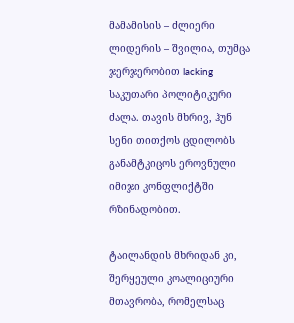მამამისის – ძლიერი ლიდერის – შვილია, თუმცა ჯერჯერობით lacking საკუთარი პოლიტიკური ძალა. თავის მხრივ, ჰუნ სენი თითქოს ცდილობს განამტკიცოს ეროვნული იმიჯი კონფლიქტში რზინადობით.

ტაილანდის მხრიდან კი, შერყეული კოალიციური მთავრობა, რომელსაც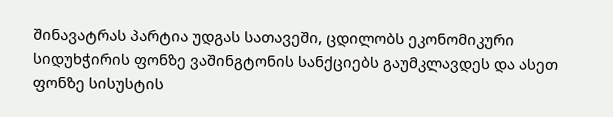შინავატრას პარტია უდგას სათავეში, ცდილობს ეკონომიკური სიდუხჭირის ფონზე ვაშინგტონის სანქციებს გაუმკლავდეს და ასეთ ფონზე სისუსტის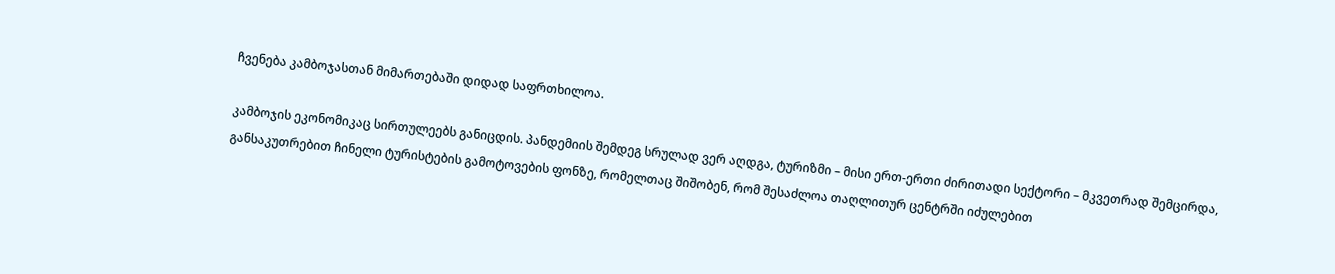ჩვენება კამბოჯასთან მიმართებაში დიდად საფრთხილოა.

კამბოჯის ეკონომიკაც სირთულეებს განიცდის. პანდემიის შემდეგ სრულად ვერ აღდგა, ტურიზმი – მისი ერთ-ერთი ძირითადი სექტორი – მკვეთრად შემცირდა, განსაკუთრებით ჩინელი ტურისტების გამოტოვების ფონზე, რომელთაც შიშობენ, რომ შესაძლოა თაღლითურ ცენტრში იძულებით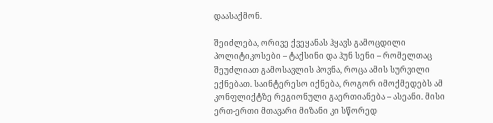დაასაქმონ.

შეიძლება, ორივე ქვეყანას ჰყავს გამოცდილი პოლიტიკოსები – ტაქსინი და ჰუნ სენი – რომელთაც შეუძლიათ გამოსავლის პოვნა, როცა ამის სურვილი ექნებათ. საინტერესო იქნება, როგორ იმოქმედებს ამ კონფლიქტზე რეგიონული გაერთიანება – ასეანი. მისი ერთ-ერთი მთავარი მიზანი კი სწორედ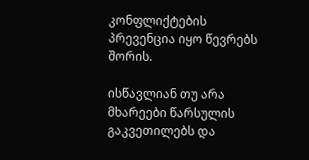კონფლიქტების პრევენცია იყო წევრებს შორის.

ისწავლიან თუ არა მხარეები წარსულის გაკვეთილებს და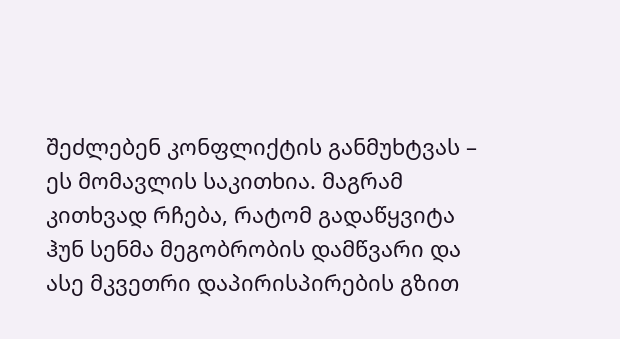შეძლებენ კონფლიქტის განმუხტვას – ეს მომავლის საკითხია. მაგრამ კითხვად რჩება, რატომ გადაწყვიტა ჰუნ სენმა მეგობრობის დამწვარი და ასე მკვეთრი დაპირისპირების გზით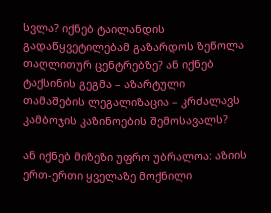სვლა? იქნებ ტაილანდის გადაწყვეტილებამ გაზარდოს ზეწოლა თაღლითურ ცენტრებზე? ან იქნებ ტაქსინის გეგმა – აზარტული თამაშების ლეგალიზაცია – კრძალავს კამბოჯის კაზინოების შემოსავალს?

ან იქნებ მიზეზი უფრო უბრალოა: აზიის ერთ-ერთი ყველაზე მოქნილი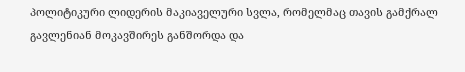პოლიტიკური ლიდერის მაკიაველური სვლა, რომელმაც თავის გამქრალ გავლენიან მოკავშირეს განშორდა და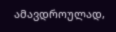ამავდროულად,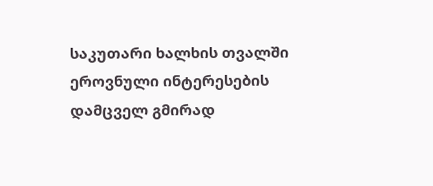საკუთარი ხალხის თვალში ეროვნული ინტერესების დამცველ გმირად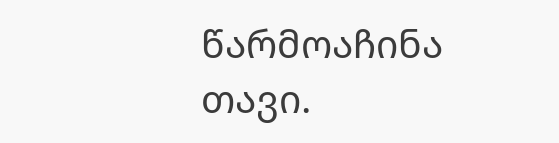წარმოაჩინა თავი.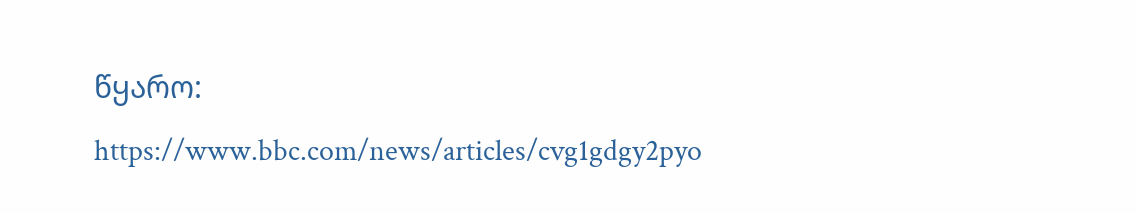წყარო:
https://www.bbc.com/news/articles/cvg1gdgy2pyo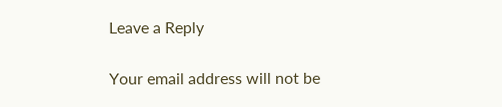Leave a Reply

Your email address will not be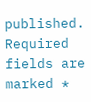published. Required fields are marked *